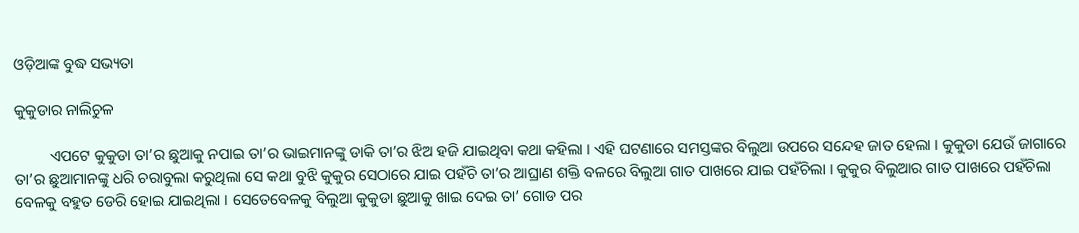ଓଡ଼ିଆଙ୍କ ବୁଦ୍ଧ ସଭ୍ୟତା

କୁକୁଡାର ନାଲିଚୁଳ

         ଏପଟେ କୁକୁଡା ତା’ର ଛୁଆକୁ ନପାଇ ତା’ର ଭାଇମାନଙ୍କୁ ଡାକି ତା’ର ଝିଅ ହଜି ଯାଇଥିବା କଥା କହିଲା । ଏହି ଘଟଣାରେ ସମସ୍ତଙ୍କର ବିଲୁଆ ଉପରେ ସନ୍ଦେହ ଜାତ ହେଲା । କୁକୁଡା ଯେଉଁ ଜାଗାରେ ତା’ର ଛୁଆମାନଙ୍କୁ ଧରି ଚରାବୁଲା କରୁଥିଲା ସେ କଥା ବୁଝି କୁକୁର ସେଠାରେ ଯାଇ ପହଁଚି ତା’ର ଆଘ୍ରାଣ ଶକ୍ତି ବଳରେ ବିଲୁଆ ଗାତ ପାଖରେ ଯାଇ ପହଁଚିଲା । କୁକୁର ବିଲୁଆର ଗାତ ପାଖରେ ପହଁଚିଲା ବେଳକୁ ବହୁତ ଡେରି ହୋଇ ଯାଇଥିଲା । ସେତେବେଳକୁ ବିଲୁଆ କୁକୁଡା ଛୁଆକୁ ଖାଇ ଦେଇ ତା’ ଗୋଡ ପର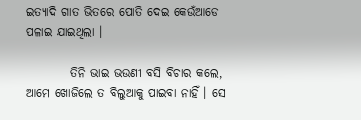ଇତ୍ୟାଦି ଗାତ ଭିତରେ ପୋତି ଦେଇ କେଉଁଆଡେ ପଳାଇ ଯାଇଥିଲା ।

         ତିନି ଭାଇ ଭଉଣୀ ବସି ବିଚାର କଲେ, ଆମେ ଖୋଜିଲେ ତ ବିଲୁଆକୁ ପାଇବା ନାହିଁ । ସେ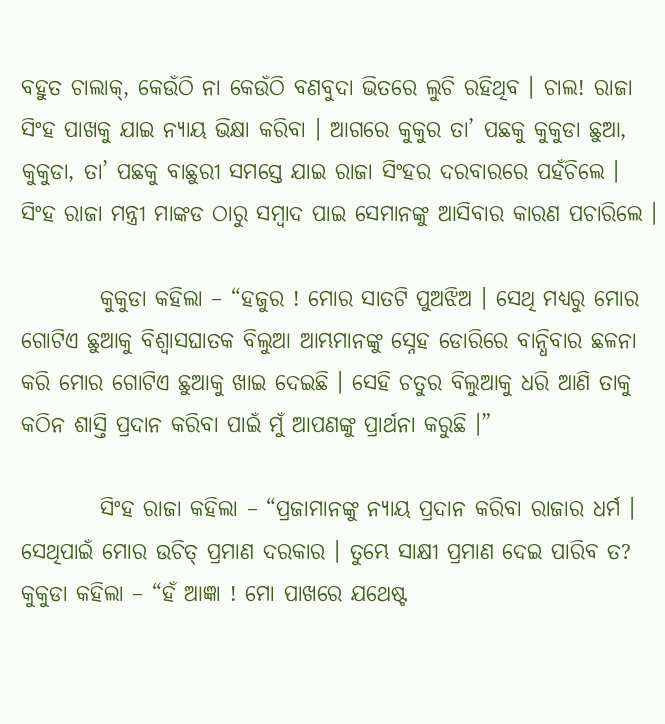ବହୁତ ଚାଲାକ୍, କେଉଁଠି ନା କେଉଁଠି ବଣବୁଦା ଭିତରେ ଲୁଚି ରହିଥିବ । ଚାଲ! ରାଜା ସିଂହ ପାଖକୁ ଯାଇ ନ୍ୟାୟ ଭିକ୍ଷା କରିବା । ଆଗରେ କୁକୁର ତା’ ପଛକୁ କୁକୁଡା ଛୁଆ, କୁକୁଡା, ତା’ ପଛକୁ ବାଛୁରୀ ସମସ୍ତେ ଯାଇ ରାଜା ସିଂହର ଦରବାରରେ ପହଁଚିଲେ । ସିଂହ ରାଜା ମନ୍ତ୍ରୀ ମାଙ୍କଡ ଠାରୁ ସମ୍ବାଦ ପାଇ ସେମାନଙ୍କୁ ଆସିବାର କାରଣ ପଚାରିଲେ ।

         କୁକୁଡା କହିଲା – “ହଜୁର ! ମୋର ସାତଟି ପୁଅଝିଅ । ସେଥି ମଧ୍ୟରୁ ମୋର ଗୋଟିଏ ଛୁଆକୁ ବିଶ୍ୱାସଘାତକ ବିଲୁଆ ଆମ୍ଭମାନଙ୍କୁ ସ୍ନେହ ଡୋରିରେ ବାନ୍ଧିବାର ଛଳନା କରି ମୋର ଗୋଟିଏ ଛୁଆକୁ ଖାଇ ଦେଇଛି । ସେହି ଚତୁର ବିଲୁଆକୁ ଧରି ଆଣି ତାକୁ କଠିନ ଶାସ୍ତି ପ୍ରଦାନ କରିବା ପାଇଁ ମୁଁ ଆପଣଙ୍କୁ ପ୍ରାର୍ଥନା କରୁଛି ।”

         ସିଂହ ରାଜା କହିଲା – “ପ୍ରଜାମାନଙ୍କୁ ନ୍ୟାୟ ପ୍ରଦାନ କରିବା ରାଜାର ଧର୍ମ । ସେଥିପାଇଁ ମୋର ଉଚିତ୍ ପ୍ରମାଣ ଦରକାର । ତୁମ୍ଭେ ସାକ୍ଷୀ ପ୍ରମାଣ ଦେଇ ପାରିବ ତ? କୁକୁଡା କହିଲା – “ହଁ ଆଜ୍ଞା ! ମୋ ପାଖରେ ଯଥେଷ୍ଟ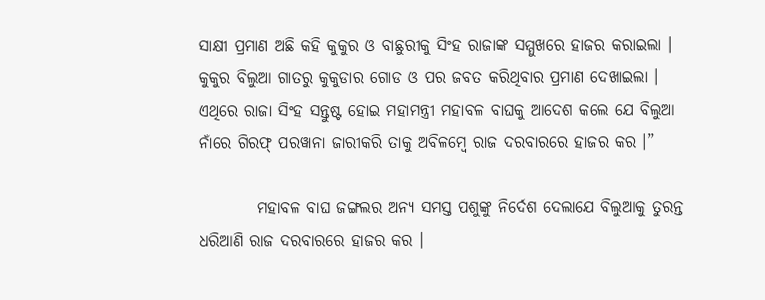ସାକ୍ଷୀ ପ୍ରମାଣ ଅଛି କହି କୁକୁର ଓ ବାଛୁରୀକୁ ସିଂହ ରାଜାଙ୍କ ସମ୍ମୁଖରେ ହାଜର କରାଇଲା । କୁକୁର ବିଲୁଆ ଗାତରୁ କୁକୁଡାର ଗୋଡ ଓ ପର ଜବତ କରିଥିବାର ପ୍ରମାଣ ଦେଖାଇଲା । ଏଥିରେ ରାଜା ସିଂହ ସନ୍ତୁଷ୍ଟ ହୋଇ ମହାମନ୍ତ୍ରୀ ମହାବଳ ବାଘକୁ ଆଦେଶ କଲେ ଯେ ବିଲୁଆ ନାଁରେ ଗିରଫ୍ ପରୱାନା ଜାରୀକରି ତାକୁ ଅବିଳମ୍ବେ ରାଜ ଦରବାରରେ ହାଜର କର ।”

         ମହାବଳ ବାଘ ଜଙ୍ଗଲର ଅନ୍ୟ ସମସ୍ତ ପଶୁଙ୍କୁ ନିର୍ଦେଶ ଦେଲାଯେ ବିଲୁଆକୁ ତୁରନ୍ତ ଧରିଆଣି ରାଜ ଦରବାରରେ ହାଜର କର ।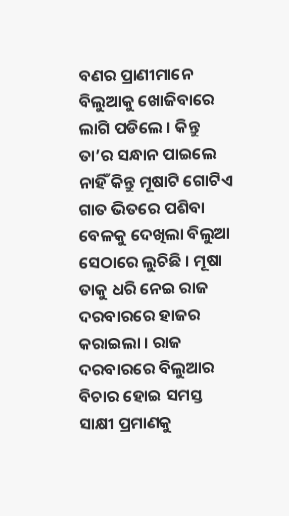ବଣର ପ୍ରାଣୀମାନେ ବିଲୁଆକୁ ଖୋଜିବାରେ ଲାଗି ପଡିଲେ । କିନ୍ତୁ ତା’ର ସନ୍ଧାନ ପାଇଲେ ନାହିଁ କିନ୍ତୁ ମୂଷାଟି ଗୋଟିଏ ଗାତ ଭିତରେ ପଶିବା ବେଳକୁ ଦେଖିଲା ବିଲୁଆ ସେଠାରେ ଲୁଚିଛି । ମୂଷା ତାକୁ ଧରି ନେଇ ରାଜ ଦରବାରରେ ହାଜର କରାଇଲା । ରାଜ ଦରବାରରେ ବିଲୁଆର ବିଚାର ହୋଇ ସମସ୍ତ ସାକ୍ଷୀ ପ୍ରମାଣକୁ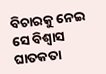ବିଚାରକୁ ନେଇ ସେ ବିଶ୍ୱାସ ଘାତକତା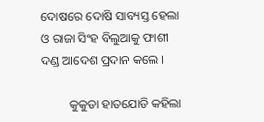ଦୋଷରେ ଦୋଷି ସାବ୍ୟସ୍ତ ହେଲା ଓ ରାଜା ସିଂହ ବିଲୁଆକୁ ଫାଶୀ ଦଣ୍ଡ ଆଦେଶ ପ୍ରଦାନ କଲେ ।

         କୁକୁଡା ହାତଯୋଡି କହିଲା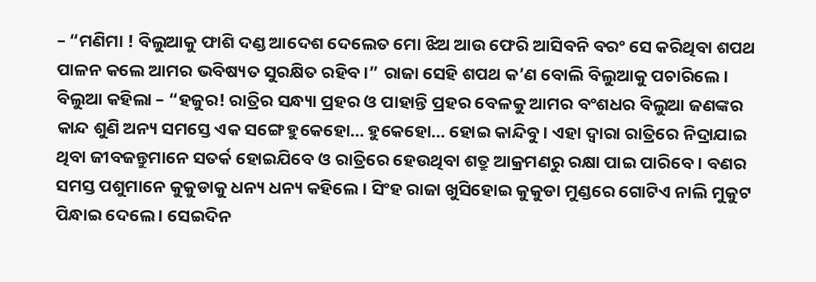– “ମଣିମା ! ବିଲୁଆକୁ ଫାଶି ଦଣ୍ଡ ଆଦେଶ ଦେଲେତ ମୋ ଝିଅ ଆଉ ଫେରି ଆସିବନି ବରଂ ସେ କରିଥିବା ଶପଥ ପାଳନ କଲେ ଆମର ଭବିଷ୍ୟତ ସୁରକ୍ଷିତ ରହିବ ।” ରାଜା ସେହି ଶପଥ କ’ଣ ବୋଲି ବିଲୁଆକୁ ପଚାରିଲେ । ବିଲୁଆ କହିଲା – “ହଜୁର! ରାତ୍ରିର ସନ୍ଧ୍ୟା ପ୍ରହର ଓ ପାହାନ୍ତି ପ୍ରହର ବେଳକୁ ଆମର ବଂଶଧର ବିଲୁଆ ଜଣଙ୍କର କାନ୍ଦ ଶୁଣି ଅନ୍ୟ ସମସ୍ତେ ଏକ ସଙ୍ଗେ ହୁକେହୋ… ହୁକେହୋ… ହୋଇ କାନ୍ଦିବୁ । ଏହା ଦ୍ୱାରା ରାତ୍ରିରେ ନିଦ୍ରାଯାଇ ଥିବା ଜୀବଜନ୍ତୁମାନେ ସତର୍କ ହୋଇଯିବେ ଓ ରାତ୍ରିରେ ହେଉଥିବା ଶତ୍ରୁ ଆକ୍ରମଣରୁ ରକ୍ଷା ପାଇ ପାରିବେ । ବଣର ସମସ୍ତ ପଶୁମାନେ କୁକୁଡାକୁ ଧନ୍ୟ ଧନ୍ୟ କହିଲେ । ସିଂହ ରାଜା ଖୁସିହୋଇ କୁକୁଡା ମୁଣ୍ଡରେ ଗୋଟିଏ ନାଲି ମୁକୁଟ ପିନ୍ଧାଇ ଦେଲେ । ସେଇଦିନ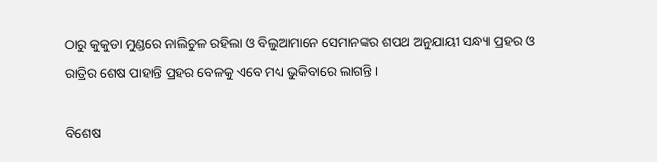ଠାରୁ କୁକୁଡା ମୁଣ୍ଡରେ ନାଲିଚୁଳ ରହିଲା ଓ ବିଲୁଆମାନେ ସେମାନଙ୍କର ଶପଥ ଅନୁଯାୟୀ ସନ୍ଧ୍ୟା ପ୍ରହର ଓ ରାତ୍ରିର ଶେଷ ପାହାନ୍ତି ପ୍ରହର ବେଳକୁ ଏବେ ମଧ୍ୟ ଭୁକିବାରେ ଲାଗନ୍ତି ।

ବିଶେଷ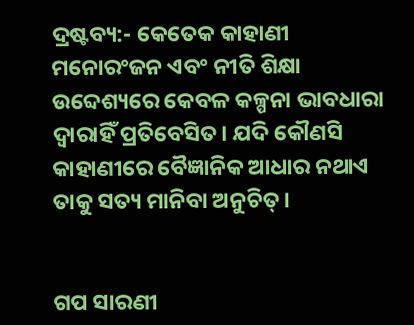ଦ୍ରଷ୍ଟବ୍ୟ:- କେତେକ କାହାଣୀ ମନୋରଂଜନ ଏବଂ ନୀତି ଶିକ୍ଷା ଉବ୍ଦେଶ୍ୟରେ କେବଳ କଳ୍ପନା ଭାବଧାରା ଦ୍ୱାରାହିଁ ପ୍ରତିବେସିତ। ଯଦି କୌଣସି କାହାଣୀରେ ବୈଜ୍ଞାନିକ ଆଧାର ନଥାଏ ତାକୁ ସତ୍ୟ ମାନିବା ଅନୁଚିତ୍।


ଗପ ସାରଣୀ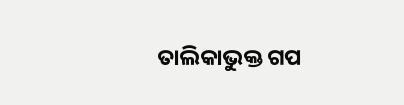ତାଲିକାଭୁକ୍ତ ଗପ